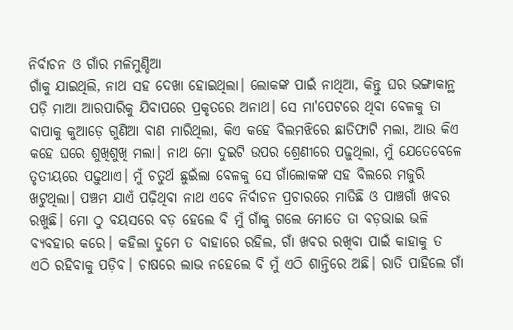ନିର୍ବାଚନ ଓ ଗାଁର ମଳିମୁଣ୍ଡିଆ
ଗାଁକୁ ଯାଇଥିଲି, ନାଥ ସହ ଦେଖା ହୋଇଥିଲା। ଲୋକଙ୍କ ପାଇଁ ନାଥିଆ, କିନ୍ତୁ ଘର ଭଙ୍ଗାକାନ୍ଥ ପଡ଼ି ମାଆ ଆରପାରିକୁ ଯିବାପରେ ପ୍ରକୃତରେ ଅନାଥ। ସେ ମା'ପେଟରେ ଥିବା ବେଳକୁ ତା ବାପାକୁ କୁଆଡ଼େ ଗୁଣିଆ ବାଣ ମାରିଥିଲା, କିଏ କହେ ବିଲମଝିରେ ଛାତିଫାଟି ମଲା, ଆଉ କିଏ କହେ ଘରେ ଶୁଖିଶୁଖି ମଲା। ନାଥ ମୋ ଦୁଇଟି ଉପର ଶ୍ରେଣୀରେ ପଢ଼ୁଥିଲା, ମୁଁ ଯେତେବେଳେ ତୃତୀୟରେ ପଢ଼ୁଥାଏ। ମୁଁ ଚତୁର୍ଥ ଛୁଇଁଲା ବେଳକୁ ସେ ଗାଁଲୋକଙ୍କ ସହ ବିଲରେ ମଜୁରି ଖଟୁଥିଲା। ପଞ୍ଚମ ଯାଏଁ ପଢ଼ିଥିବା ନାଥ ଏବେ ନିର୍ବାଚନ ପ୍ରଚାରରେ ମାତିଛି ଓ ପାଞ୍ଚଗାଁ ଖବର ରଖୁଛି। ମୋ ଠୁ ବୟସରେ ବଡ଼ ହେଲେ ବି ମୁଁ ଗାଁକୁ ଗଲେ ମୋତେ ତା ବଡ଼ଭାଇ ଭଳି ବ୍ୟବହାର କରେ। କହିଲା ତୁମେ ତ ବାହାରେ ରହିଲ, ଗାଁ ଖବର ରଖିବା ପାଇଁ କାହାକୁ ତ ଏଠି ରହିବାକୁ ପଡ଼ିବ। ଚାଷରେ ଲାଭ ନହେଲେ ବି ମୁଁ ଏଠି ଶାନ୍ତିରେ ଅଛି। ରାତି ପାହିଲେ ଗାଁ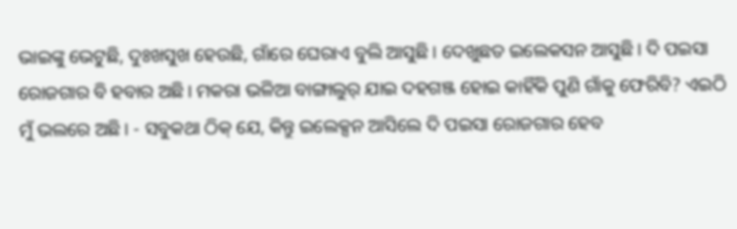ଭାଇଙ୍କୁ ଭେଟୁଛି, ଦୁଃଖସୁଖ ହେଉଛି, ଗାଁରେ ଘେରାଏ ବୁଲି ଆସୁଛି। ଦେଖୁଛତ ଇଲେକସନ ଆସୁଛି। ଦି ପଇସା ରୋଜଗାର ବି ହବାର ଅଛି। ମକରା ଭଳିଆ ବାଙ୍ଗାଲୁର୍ ଯାଇ ଦହଗଞ୍ଜ ହୋଇ କାହିଁକି ପୁଣି ଗାଁକୁ ଫେରିବି? ଏଇଠି ମୁଁ ଭଲରେ ଅଛି। - ସବୁକଥା ଠିକ୍ ଯେ, କିନ୍ତୁ ଇଲେକ୍ସନ ଆସିଲେ ଦି ପଇସା ରୋଜଗାର ହେବ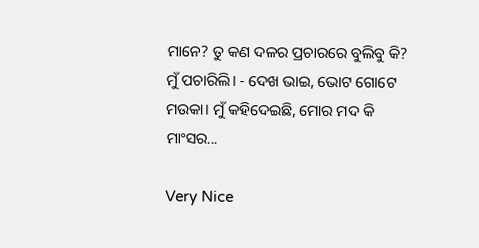ମାନେ? ତୁ କଣ ଦଳର ପ୍ରଚାରରେ ବୁଲିବୁ କି? ମୁଁ ପଚାରିଲି। - ଦେଖ ଭାଇ, ଭୋଟ ଗୋଟେ ମଉକା। ମୁଁ କହିଦେଇଛି, ମୋର ମଦ କି ମାଂସର...

Very Nice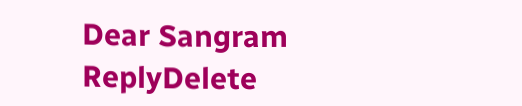Dear Sangram
ReplyDelete